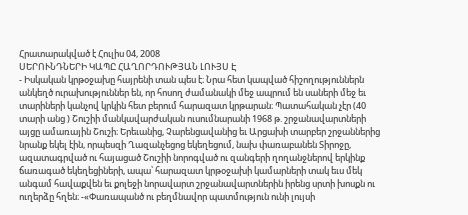Հրատարակված է Հուլիս 04, 2008
ՍԵՐՈՒՆԴՆԵՐԻ ԿԱՊԸ ՀԱՂՈՐԴՈՒԹՅԱՆ ԼՈՒՅՍ Է
- Իսկական կրթօջախը հայրենի տան պես է։ Նրա հետ կապված հիշողություններն անկեղծ ուրախություններ են, որ հոսող ժամանակի մեջ ապրում են սաների մեջ եւ տարիների կանչով կրկին հետ բերում հարազատ կրթարան։ Պատահական չէր (40 տարի անց ) Շուշիի մանկավարժական ուսումնարանի 1968 թ. շրջանավարտների այցը ամառային Շուշի։ Երեւանից, Չարենցավանից եւ Արցախի տարբեր շրջաններից նրանք եկել էին, որպեսզի Ղազանչեցոց եկեղեցում, նախ փառաբանեն Տիրոջը, ազատագրված ու հայացած Շուշիի նորոգված ու զանգերի ղողանջներով երկինք ճառագած եկեղեցիների, ապա՝ հարազատ կրթօջախի կամարների տակ եւս մեկ անգամ հավաքվեն եւ քոլեջի նորավարտ շրջանավարտներին իրենց սրտի խոսքն ու ուղերձը հղեն։ -«Փառապանծ ու բեղմնավոր պատմություն ունի լույսի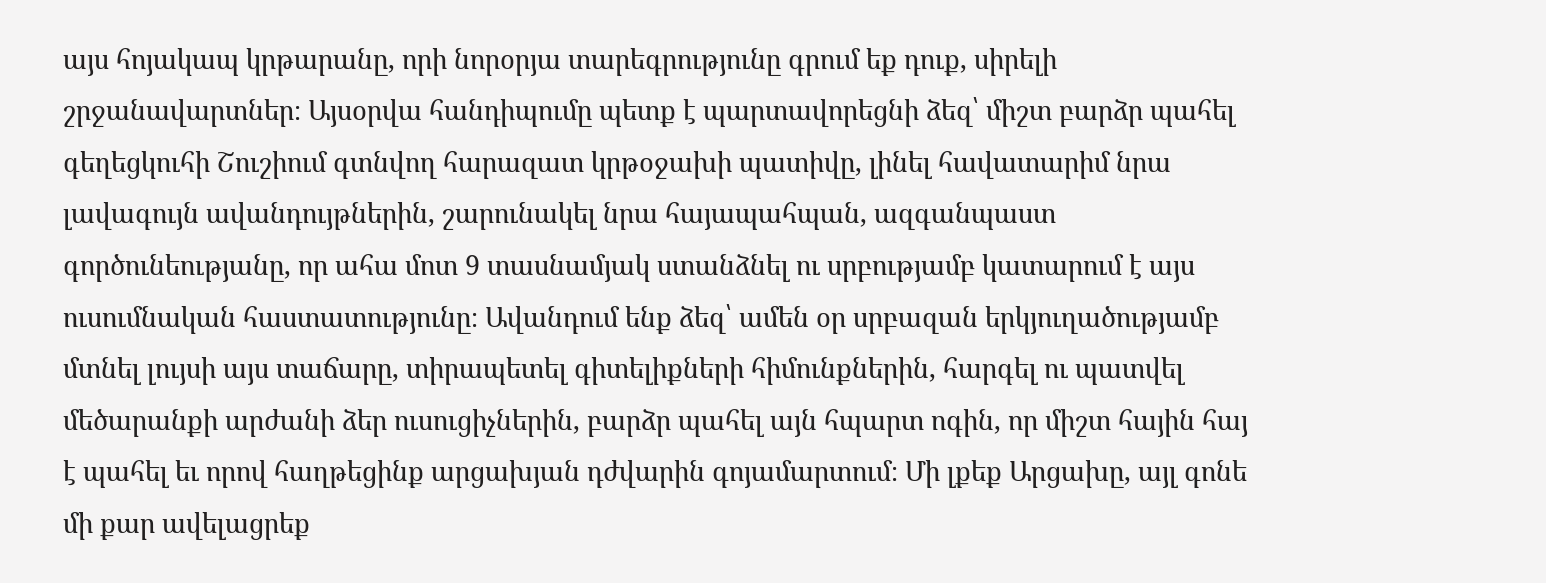այս հոյակապ կրթարանը, որի նորօրյա տարեգրությունը գրում եք դուք, սիրելի շրջանավարտներ։ Այսօրվա հանդիպումը պետք է պարտավորեցնի ձեզ՝ միշտ բարձր պահել գեղեցկուհի Շուշիում գտնվող հարազատ կրթօջախի պատիվը, լինել հավատարիմ նրա լավագույն ավանդույթներին, շարունակել նրա հայապահպան, ազգանպաստ գործունեությանը, որ ահա մոտ 9 տասնամյակ ստանձնել ու սրբությամբ կատարում է այս ուսումնական հաստատությունը։ Ավանդում ենք ձեզ՝ ամեն օր սրբազան երկյուղածությամբ մտնել լույսի այս տաճարը, տիրապետել գիտելիքների հիմունքներին, հարգել ու պատվել մեծարանքի արժանի ձեր ուսուցիչներին, բարձր պահել այն հպարտ ոգին, որ միշտ հային հայ է պահել եւ որով հաղթեցինք արցախյան դժվարին գոյամարտում։ Մի լքեք Արցախը, այլ գոնե մի քար ավելացրեք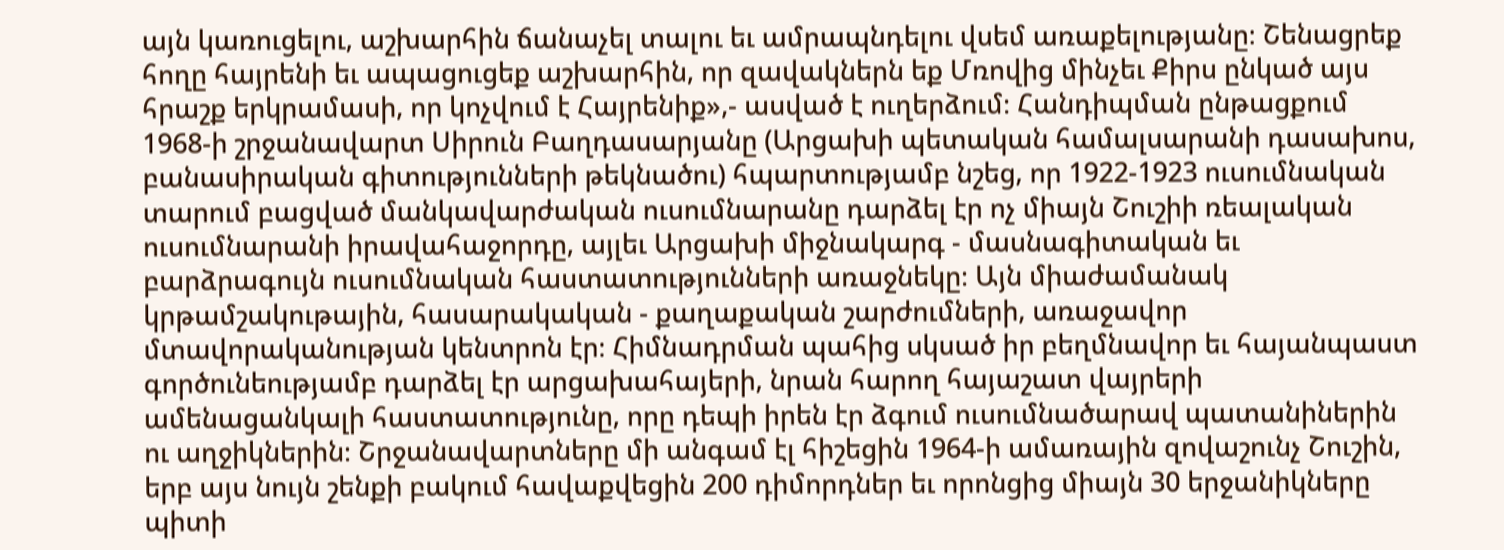այն կառուցելու, աշխարհին ճանաչել տալու եւ ամրապնդելու վսեմ առաքելությանը։ Շենացրեք հողը հայրենի եւ ապացուցեք աշխարհին, որ զավակներն եք Մռովից մինչեւ Քիրս ընկած այս հրաշք երկրամասի, որ կոչվում է Հայրենիք»,- ասված է ուղերձում։ Հանդիպման ընթացքում 1968-ի շրջանավարտ Սիրուն Բաղդասարյանը (Արցախի պետական համալսարանի դասախոս, բանասիրական գիտությունների թեկնածու) հպարտությամբ նշեց, որ 1922-1923 ուսումնական տարում բացված մանկավարժական ուսումնարանը դարձել էր ոչ միայն Շուշիի ռեալական ուսումնարանի իրավահաջորդը, այլեւ Արցախի միջնակարգ - մասնագիտական եւ բարձրագույն ուսումնական հաստատությունների առաջնեկը։ Այն միաժամանակ կրթամշակութային, հասարակական - քաղաքական շարժումների, առաջավոր մտավորականության կենտրոն էր։ Հիմնադրման պահից սկսած իր բեղմնավոր եւ հայանպաստ գործունեությամբ դարձել էր արցախահայերի, նրան հարող հայաշատ վայրերի ամենացանկալի հաստատությունը, որը դեպի իրեն էր ձգում ուսումնածարավ պատանիներին ու աղջիկներին։ Շրջանավարտները մի անգամ էլ հիշեցին 1964-ի ամառային զովաշունչ Շուշին, երբ այս նույն շենքի բակում հավաքվեցին 200 դիմորդներ եւ որոնցից միայն 30 երջանիկները պիտի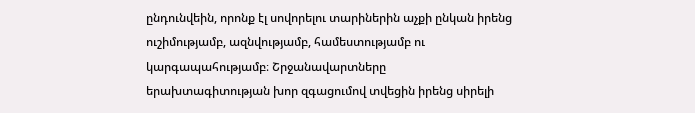ընդունվեին, որոնք էլ սովորելու տարիներին աչքի ընկան իրենց ուշիմությամբ, ազնվությամբ, համեստությամբ ու կարգապահությամբ։ Շրջանավարտները երախտագիտության խոր զգացումով տվեցին իրենց սիրելի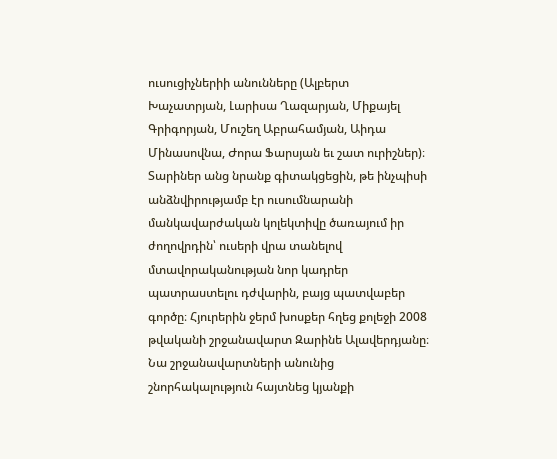ուսուցիչներիի անունները (Ալբերտ Խաչատրյան, Լարիսա Ղազարյան, Միքայել Գրիգորյան, Մուշեղ Աբրահամյան, Աիդա Մինասովնա, Ժորա Ֆարսյան եւ շատ ուրիշներ)։ Տարիներ անց նրանք գիտակցեցին, թե ինչպիսի անձնվիրությամբ էր ուսումնարանի մանկավարժական կոլեկտիվը ծառայում իր ժողովրդին՝ ուսերի վրա տանելով մտավորականության նոր կադրեր պատրաստելու դժվարին, բայց պատվաբեր գործը։ Հյուրերին ջերմ խոսքեր հղեց քոլեջի 2008 թվականի շրջանավարտ Զարինե Ալավերդյանը։ Նա շրջանավարտների անունից շնորհակալություն հայտնեց կյանքի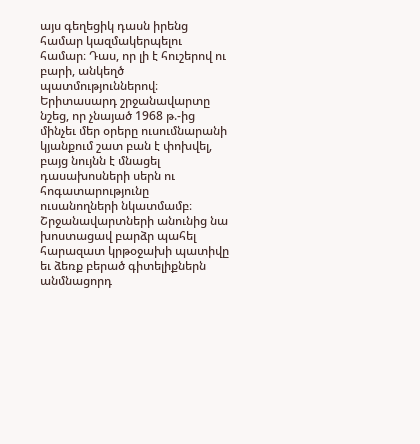այս գեղեցիկ դասն իրենց համար կազմակերպելու համար։ Դաս, որ լի է հուշերով ու բարի, անկեղծ պատմություններով։ Երիտասարդ շրջանավարտը նշեց, որ չնայած 1968 թ.-ից մինչեւ մեր օրերը ուսումնարանի կյանքում շատ բան է փոխվել, բայց նույնն է մնացել դասախոսների սերն ու հոգատարությունը ուսանողների նկատմամբ։ Շրջանավարտների անունից նա խոստացավ բարձր պահել հարազատ կրթօջախի պատիվը եւ ձեռք բերած գիտելիքներն անմնացորդ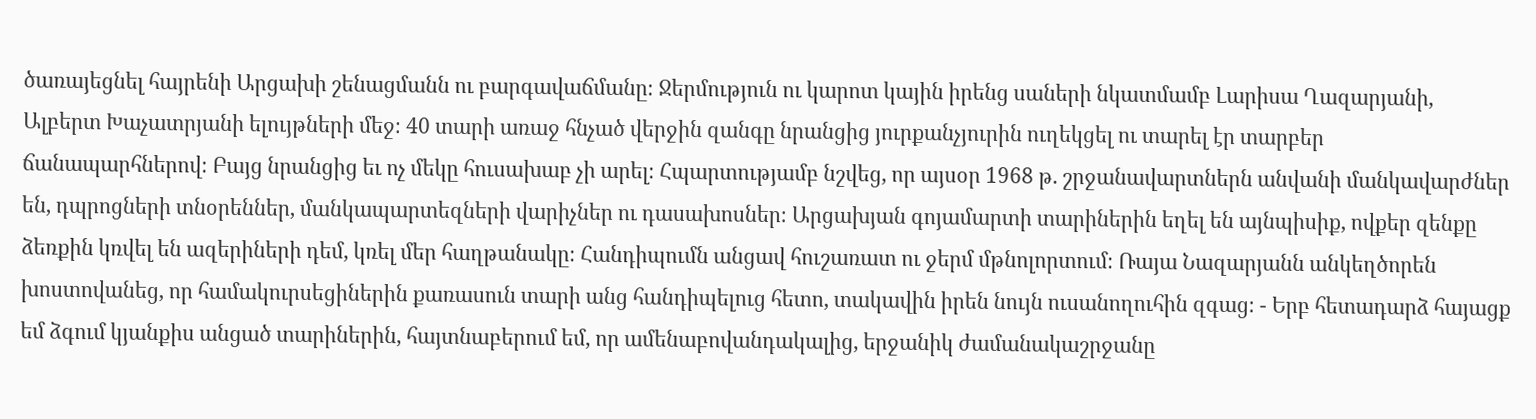ծառայեցնել հայրենի Արցախի շենացմանն ու բարգավաճմանը։ Ջերմություն ու կարոտ կային իրենց սաների նկատմամբ Լարիսա Ղազարյանի, Ալբերտ Խաչատրյանի ելույթների մեջ։ 40 տարի առաջ հնչած վերջին զանգը նրանցից յուրքանչյուրին ուղեկցել ու տարել էր տարբեր ճանապարհներով։ Բայց նրանցից եւ ոչ մեկը հուսախաբ չի արել։ Հպարտությամբ նշվեց, որ այսօր 1968 թ. շրջանավարտներն անվանի մանկավարժներ են, դպրոցների տնօրեններ, մանկապարտեզների վարիչներ ու դասախոսներ։ Արցախյան գոյամարտի տարիներին եղել են այնպիսիք, ովքեր զենքը ձեռքին կռվել են ազերիների դեմ, կռել մեր հաղթանակը։ Հանդիպումն անցավ հուշառատ ու ջերմ մթնոլորտում։ Ռայա Նազարյանն անկեղծորեն խոստովանեց, որ համակուրսեցիներին քառասուն տարի անց հանդիպելուց հետո, տակավին իրեն նույն ուսանողուհին զգաց։ - Երբ հետադարձ հայացք եմ ձգում կյանքիս անցած տարիներին, հայտնաբերում եմ, որ ամենաբովանդակալից, երջանիկ ժամանակաշրջանը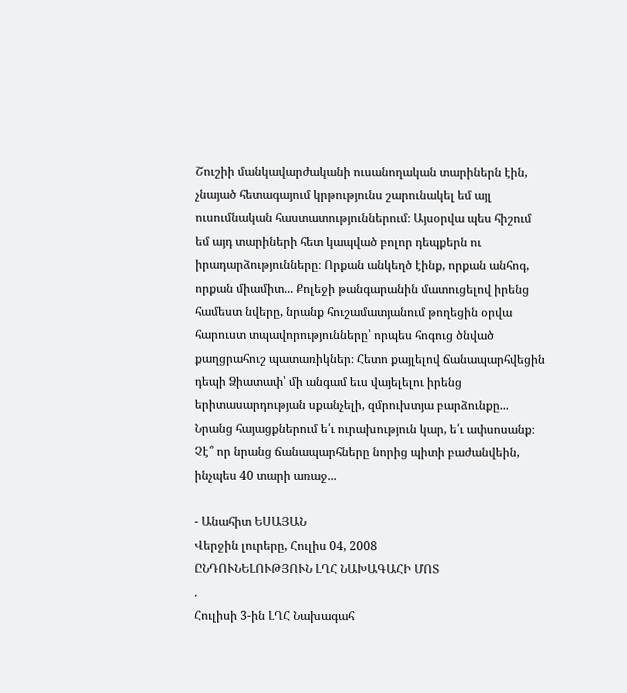Շուշիի մանկավարժականի ուսանողական տարիներն էին, չնայած հետագայում կրթությունս շարունակել եմ այլ ուսումնական հաստատություններում։ Այսօրվա պես հիշում եմ այդ տարիների հետ կապված բոլոր դեպքերն ու իրադարձությունները։ Որքան անկեղծ էինք, որքան անհոգ, որքան միամիտ... Քոլեջի թանգարանին մատուցելով իրենց համեստ նվերը, նրանք հուշամատյանում թողեցին օրվա հարուստ տպավորությունները՝ որպես հոգուց ծնված քաղցրահուշ պատառիկներ։ Հետո քայլելով ճանապարհվեցին դեպի Ձիատափ՝ մի անգամ եւս վայելելու իրենց երիտասարդության սքանչելի, զմրուխտյա բարձունքը... Նրանց հայացքներում ե՛ւ ուրախություն կար, ե՛ւ ափսոսանք։ Չէ՞ որ նրանց ճանապարհները նորից պիտի բաժանվեին, ինչպես 40 տարի առաջ...

- Անահիտ ԵՍԱՅԱՆ
Վերջին լուրերը, Հուլիս 04, 2008
ԸՆԴՈՒՆԵԼՈՒԹՅՈՒՆ ԼՂՀ ՆԱԽԱԳԱՀԻ ՄՈՏ
.
Հուլիսի 3-ին ԼՂՀ Նախագահ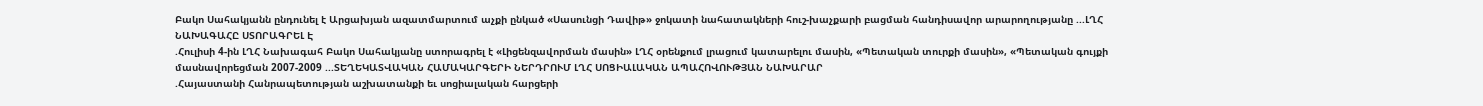Բակո Սահակյանն ընդունել է Արցախյան ազատմարտում աչքի ընկած «Սասունցի Դավիթ» ջոկատի նահատակների հուշ-խաչքարի բացման հանդիսավոր արարողությանը ...ԼՂՀ ՆԱԽԱԳԱՀԸ ՍՏՈՐԱԳՐԵԼ Է
.Հուլիսի 4-ին ԼՂՀ Նախագահ Բակո Սահակյանը ստորագրել է «Լիցենզավորման մասին» ԼՂՀ օրենքում լրացում կատարելու մասին, «Պետական տուրքի մասին», «Պետական գույքի մասնավորեցման 2007-2009 ...ՏԵՂԵԿԱՏՎԱԿԱՆ ՀԱՄԱԿԱՐԳԵՐԻ ՆԵՐԴՐՈՒՄ ԼՂՀ ՍՈՑԻԱԼԱԿԱՆ ԱՊԱՀՈՎՈՒԹՅԱՆ ՆԱԽԱՐԱՐ
.Հայաստանի Հանրապետության աշխատանքի եւ սոցիալական հարցերի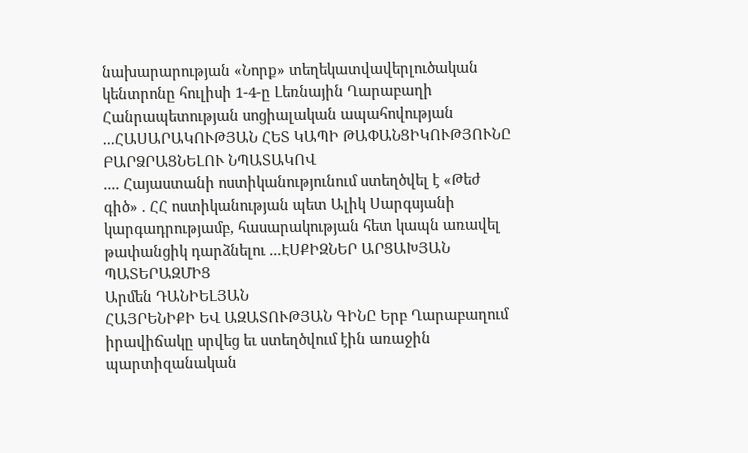նախարարության «Նորք» տեղեկատվավերլուծական կենտրոնը հուլիսի 1-4-ը Լեռնային Ղարաբաղի Հանրապետության սոցիալական ապահովության ...ՀԱՍԱՐԱԿՈՒԹՅԱՆ ՀԵՏ ԿԱՊԻ ԹԱՓԱՆՑԻԿՈՒԹՅՈՒՆԸ ԲԱՐՁՐԱՑՆԵԼՈՒ ՆՊԱՏԱԿՈՎ
.... Հայաստանի ոստիկանությունում ստեղծվել է «Թեժ գիծ» . ՀՀ ոստիկանության պետ Ալիկ Սարգսյանի կարգադրությամբ, հասարակության հետ կապն առավել թափանցիկ դարձնելու ...ԷՍՔԻԶՆԵՐ ԱՐՑԱԽՅԱՆ ՊԱՏԵՐԱԶՄԻՑ
Արմեն ԴԱՆԻԵԼՅԱՆ
ՀԱՅՐԵՆԻՔԻ ԵՎ ԱԶԱՏՈՒԹՅԱՆ ԳԻՆԸ Երբ Ղարաբաղում իրավիճակը սրվեց եւ ստեղծվում էին առաջին պարտիզանական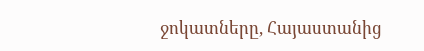ջոկատները, Հայաստանից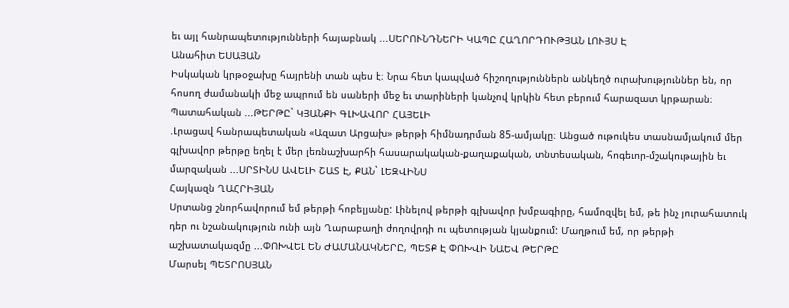եւ այլ հանրապետությունների հայաբնակ ...ՍԵՐՈՒՆԴՆԵՐԻ ԿԱՊԸ ՀԱՂՈՐԴՈՒԹՅԱՆ ԼՈՒՅՍ Է
Անահիտ ԵՍԱՅԱՆ
Իսկական կրթօջախը հայրենի տան պես է։ Նրա հետ կապված հիշողություններն անկեղծ ուրախություններ են, որ հոսող ժամանակի մեջ ապրում են սաների մեջ եւ տարիների կանչով կրկին հետ բերում հարազատ կրթարան։ Պատահական ...ԹԵՐԹԸ` ԿՅԱՆՔԻ ԳԼԽԱՎՈՐ ՀԱՅԵԼԻ
.Լրացավ հանրապետական «Ազատ Արցախ» թերթի հիմնադրման 85-ամյակը։ Անցած ութուկես տասնամյակում մեր գլխավոր թերթը եղել է մեր լեռնաշխարհի հասարակական-քաղաքական, տնտեսական, հոգեւոր-մշակութային եւ մարզական ...ՍՐՏԻՆՍ ԱՎԵԼԻ ՇԱՏ Է, ՔԱՆ` ԼԵԶՎԻՆՍ
Հայկազն ՂԱՀՐԻՅԱՆ
Սրտանց շնորհավորում եմ թերթի հոբելյանը: Լինելով թերթի գլխավոր խմբագիրը, համոզվել եմ, թե ինչ յուրահատուկ դեր ու նշանակություն ունի այն Ղարաբաղի ժողովրդի ու պետության կյանքում: Մաղթում եմ, որ թերթի աշխատակազմը ...ՓՈԽՎԵԼ ԵՆ ԺԱՄԱՆԱԿՆԵՐԸ, ՊԵՏՔ Է ՓՈԽՎԻ ՆԱԵՎ ԹԵՐԹԸ
Մարսել ՊԵՏՐՈՍՅԱՆ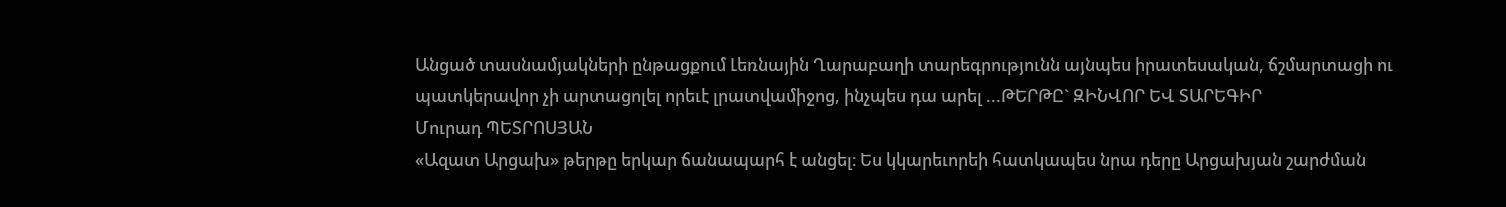Անցած տասնամյակների ընթացքում Լեռնային Ղարաբաղի տարեգրությունն այնպես իրատեսական, ճշմարտացի ու պատկերավոր չի արտացոլել որեւէ լրատվամիջոց, ինչպես դա արել ...ԹԵՐԹԸ` ԶԻՆՎՈՐ ԵՎ ՏԱՐԵԳԻՐ
Մուրադ ՊԵՏՐՈՍՅԱՆ
«Ազատ Արցախ» թերթը երկար ճանապարհ է անցել։ Ես կկարեւորեի հատկապես նրա դերը Արցախյան շարժման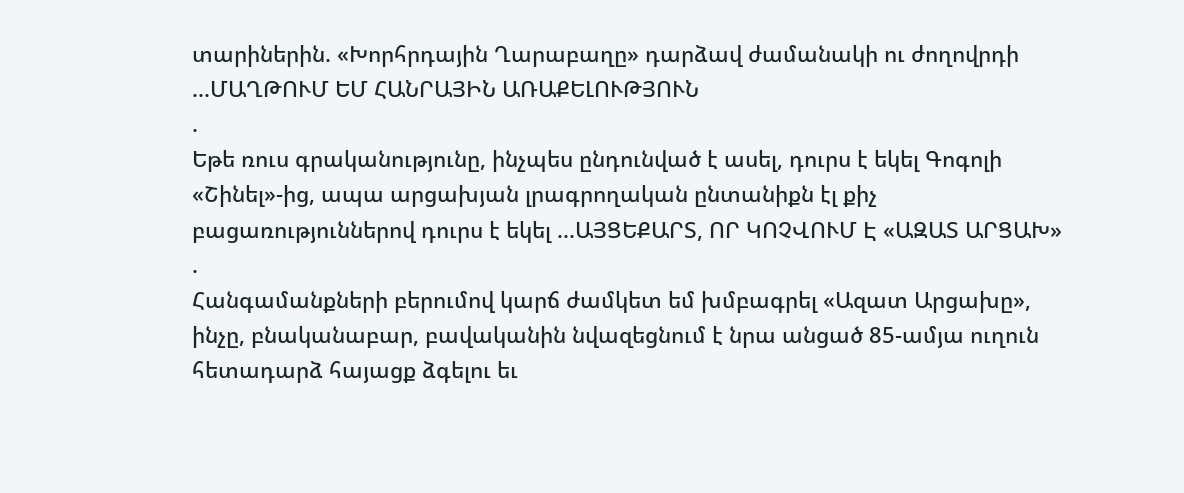տարիներին. «Խորհրդային Ղարաբաղը» դարձավ ժամանակի ու ժողովրդի ...ՄԱՂԹՈՒՄ ԵՄ ՀԱՆՐԱՅԻՆ ԱՌԱՔԵԼՈՒԹՅՈՒՆ
.
Եթե ռուս գրականությունը, ինչպես ընդունված է ասել, դուրս է եկել Գոգոլի «Շինել»-ից, ապա արցախյան լրագրողական ընտանիքն էլ քիչ բացառություններով դուրս է եկել ...ԱՅՑԵՔԱՐՏ, ՈՐ ԿՈՉՎՈՒՄ Է «ԱԶԱՏ ԱՐՑԱԽ»
.
Հանգամանքների բերումով կարճ ժամկետ եմ խմբագրել «Ազատ Արցախը», ինչը, բնականաբար, բավականին նվազեցնում է նրա անցած 85-ամյա ուղուն հետադարձ հայացք ձգելու եւ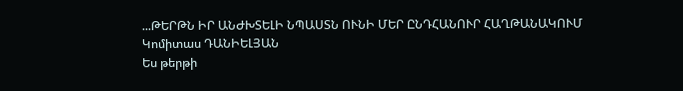...ԹԵՐԹՆ ԻՐ ԱՆԺԽՏԵԼԻ ՆՊԱՍՏՆ ՈՒՆԻ ՄԵՐ ԸՆԴՀԱՆՈՒՐ ՀԱՂԹԱՆԱԿՈՒՄ
Կոմիտաս ԴԱՆԻԵԼՅԱՆ
Ես թերթի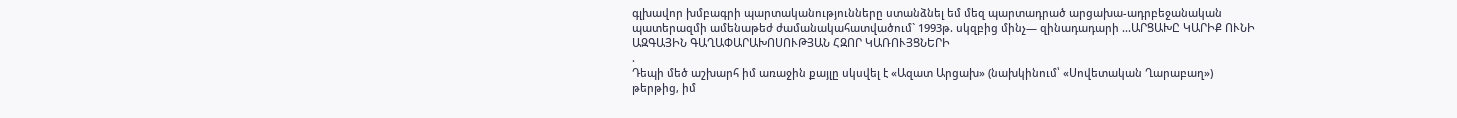գլխավոր խմբագրի պարտականությունները ստանձնել եմ մեզ պարտադրած արցախա-ադրբեջանական պատերազմի ամենաթեժ ժամանակահատվածում` 1993թ. սկզբից մինչ— զինադադարի ...ԱՐՑԱԽԸ ԿԱՐԻՔ ՈՒՆԻ ԱԶԳԱՅԻՆ ԳԱՂԱՓԱՐԱԽՈՍՈՒԹՅԱՆ ՀԶՈՐ ԿԱՌՈՒՅՑՆԵՐԻ
.
Դեպի մեծ աշխարհ իմ առաջին քայլը սկսվել է «Ազատ Արցախ» (նախկինում՝ «Սովետական Ղարաբաղ») թերթից, իմ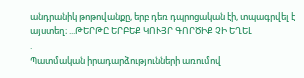անդրանիկ թոթովանքը, երբ դեռ դպրոցական էի, տպագրվել է այստեղ։ ...ԹԵՐԹԸ ԵՐԲԵՔ ԿՈՒՅՐ ԳՈՐԾԻՔ ՉԻ ԵՂԵԼ
.
Պատմական իրադարձությունների առումով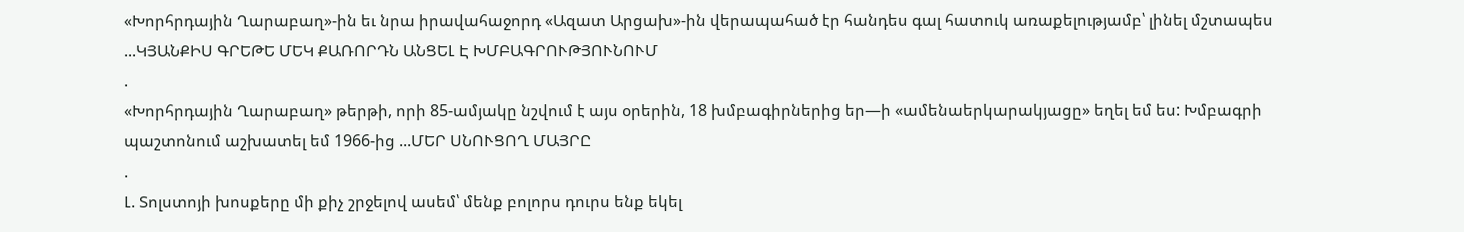«Խորհրդային Ղարաբաղ»-ին եւ նրա իրավահաջորդ «Ազատ Արցախ»-ին վերապահած էր հանդես գալ հատուկ առաքելությամբ՝ լինել մշտապես ...ԿՅԱՆՔԻՍ ԳՐԵԹԵ ՄԵԿ ՔԱՌՈՐԴՆ ԱՆՑԵԼ Է ԽՄԲԱԳՐՈՒԹՅՈՒՆՈՒՄ
.
«Խորհրդային Ղարաբաղ» թերթի, որի 85-ամյակը նշվում է այս օրերին, 18 խմբագիրներից եր—ի «ամենաերկարակյացը» եղել եմ ես: Խմբագրի պաշտոնում աշխատել եմ 1966-ից ...ՄԵՐ ՍՆՈՒՑՈՂ ՄԱՅՐԸ
.
Լ. Տոլստոյի խոսքերը մի քիչ շրջելով ասեմ՝ մենք բոլորս դուրս ենք եկել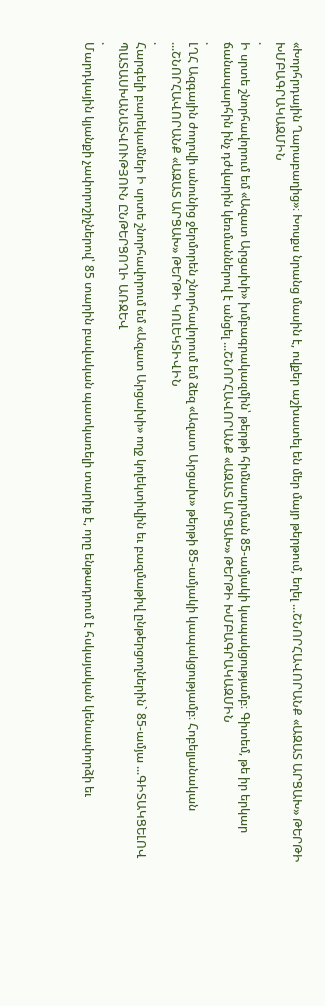«Խորհրդային Ղարաբաղից»։ Խոսքս նրանց մասին է, ովքեր աշխատել են մեր մայր թերթում, եղել ...ՇՆՈՐՀԱՎՈՐԱՆՔ «ԱԶԱՏ ԱՐՑԱԽ» ԹԵՐԹԻ ԽՄԲԱԳՐԱԿԱԶՄԻՆ
.
Ի սրտե շնորհավորում եմ «Ազատ Արցախի» խմբագրակազմին՝ թերթի հիմնադրման 85-ամյակի կապակցությամբ։ Գիտեմ, թե իր երկար ճանապարհին ինչ դժվարին կեռմաններով է անցել ...ՇՆՈՐՀԱՎՈՐԱՆՔ «ԱԶԱՏ ԱՐՑԱԽ» ԹԵՐԹԻ ԽՄԲԱԳՐԱԿԱԶՄԻՆ
.
ԼՂՀ Ազգային ժողովի անունից ջերմորեն շնորհավորում եմ ձեզ «Ազատ Արցախ» թերթի 85-ամյակի կապակցությամբ։ Հոբելյանական ...ՇՆՈՐՀԱՎՈՐԱՆՔ «ԱԶԱՏ ԱՐՑԱԽ» ԹԵՐԹԻ ԿՈԼԵԿՏԻՎԻՆ
.
Հարգելի բարեկամներ Ի սրտե շնորհավորում եմ «Ազատ Արցախի» ողջ կոլեկտիվին եւ բազմաթիվ ընթերցողներին` 85-ամյա ...ԳԻՏԱԿՑԵԼՈՎ ՊԱՏԱՍԽԱՆԱՏՎՈՒԹՅՈՒՆ ԸՆԹԵՐՑՈՂԻ ԱՌՋԵՎ
.
Մարդկային կյանքի չափորոշիչներով՝ 85 տարին բավական պատկառելի տարիք է, որը ենթադրում է հսկայական կենսափորձի եւ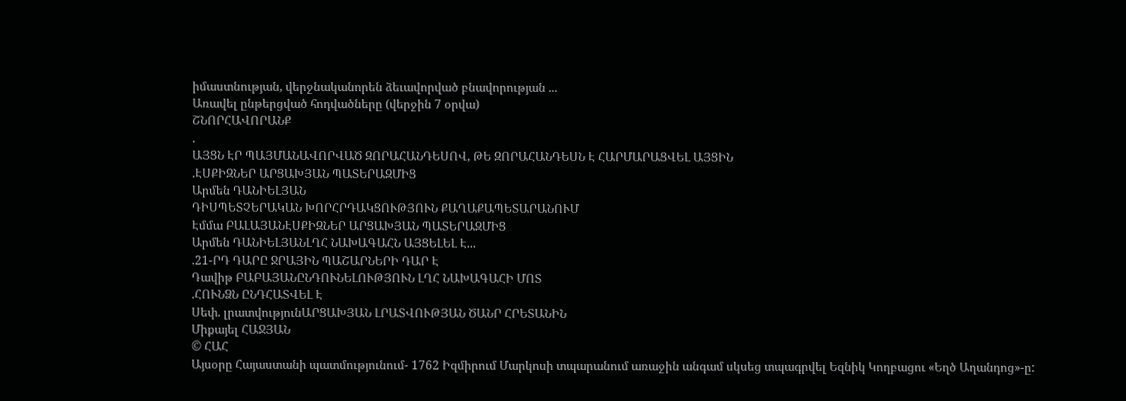իմաստնության, վերջնականորեն ձեւավորված բնավորության ...
Առավել ընթերցված հոդվածները (վերջին 7 օրվա)
ՇՆՈՐՀԱՎՈՐԱՆՔ
.
ԱՅՑՆ ԷՐ ՊԱՅՄԱՆԱՎՈՐՎԱԾ ԶՈՐԱՀԱՆԴԵՍՈՎ, ԹԵ ԶՈՐԱՀԱՆԴԵՍՆ Է ՀԱՐՄԱՐԱՑՎԵԼ ԱՅՑԻՆ
.ԷՍՔԻԶՆԵՐ ԱՐՑԱԽՅԱՆ ՊԱՏԵՐԱԶՄԻՑ
Արմեն ԴԱՆԻԵԼՅԱՆ
ԴԻՍՊԵՏՉԵՐԱԿԱՆ ԽՈՐՀՐԴԱԿՑՈՒԹՅՈՒՆ ՔԱՂԱՔԱՊԵՏԱՐԱՆՈՒՄ
Էմմա ԲԱԼԱՅԱՆԷՍՔԻԶՆԵՐ ԱՐՑԱԽՅԱՆ ՊԱՏԵՐԱԶՄԻՑ
Արմեն ԴԱՆԻԵԼՅԱՆԼՂՀ ՆԱԽԱԳԱՀՆ ԱՅՑԵԼԵԼ Է...
.21-ՐԴ ԴԱՐԸ ՋՐԱՅԻՆ ՊԱՇԱՐՆԵՐԻ ԴԱՐ Է
Դավիթ ԲԱԲԱՅԱՆԸՆԴՈՒՆԵԼՈՒԹՅՈՒՆ ԼՂՀ ՆԱԽԱԳԱՀԻ ՄՈՏ
.ՀՈՒՆՁՆ ԸՆԴՀԱՏՎԵԼ Է
Սեփ. լրատվությունԱՐՑԱԽՅԱՆ ԼՐԱՏՎՈՒԹՅԱՆ ԾԱՆՐ ՀՐԵՏԱՆԻՆ
Միքայել ՀԱՋՅԱՆ
© ՀԱՀ
Այսօրը Հայաստանի պատմությունում- 1762 Իզմիրում Մարկոսի տպարանում առաջին անգամ սկսեց տպագրվել Եզնիկ Կողբացու «Եղծ Աղանդոց»-ը: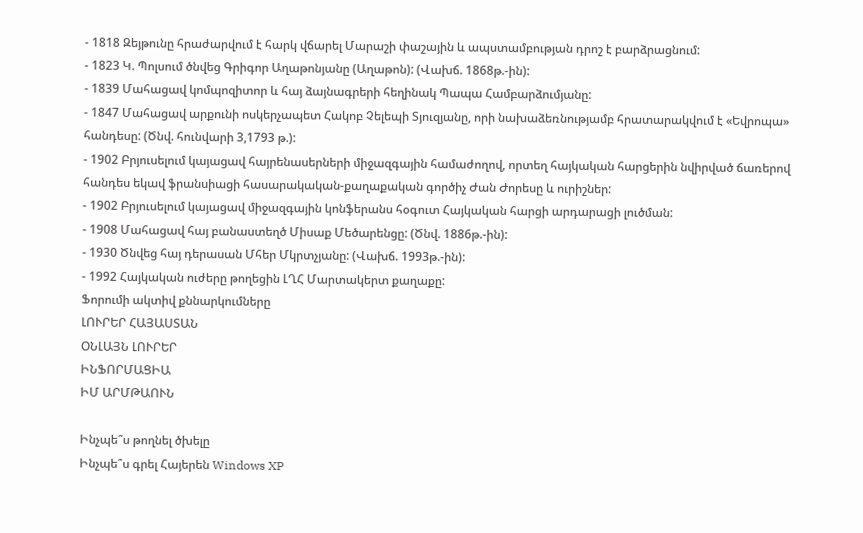- 1818 Զեյթունը հրաժարվում է հարկ վճարել Մարաշի փաշային և ապստամբության դրոշ է բարձրացնում:
- 1823 Կ. Պոլսում ծնվեց Գրիգոր Աղաթոնյանը (Աղաթոն): (Վախճ. 1868թ.-ին):
- 1839 Մահացավ կոմպոզիտոր և հայ ձայնագրերի հեղինակ Պապա Համբարձումյանը:
- 1847 Մահացավ արքունի ոսկերչապետ Հակոբ Չելեպի Տյուզյանը, որի նախաձեռնությամբ հրատարակվում է «Եվրոպա» հանդեսը: (Ծնվ. հունվարի 3,1793 թ.):
- 1902 Բրյուսելում կայացավ հայրենասերների միջազգային համաժողով, որտեղ հայկական հարցերին նվիրված ճառերով հանդես եկավ ֆրանսիացի հասարակական-քաղաքական գործիչ Ժան Ժորեսը և ուրիշներ:
- 1902 Բրյուսելում կայացավ միջազգային կոնֆերանս հօգուտ Հայկական հարցի արդարացի լուծման:
- 1908 Մահացավ հայ բանաստեղծ Միսաք Մեծարենցը: (Ծնվ. 1886թ.-ին):
- 1930 Ծնվեց հայ դերասան Մհեր Մկրտչյանը: (Վախճ. 1993թ.-ին):
- 1992 Հայկական ուժերը թողեցին ԼՂՀ Մարտակերտ քաղաքը:
Ֆորումի ակտիվ քննարկումները
ԼՈՒՐԵՐ ՀԱՅԱՍՏԱՆ
ՕՆԼԱՅՆ ԼՈՒՐԵՐ
ԻՆՖՈՐՄԱՑԻԱ
ԻՄ ԱՐՄԹԱՈՒՆ

Ինչպե՞ս թողնել ծխելը
Ինչպե՞ս գրել Հայերեն Windows XP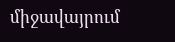միջավայրում